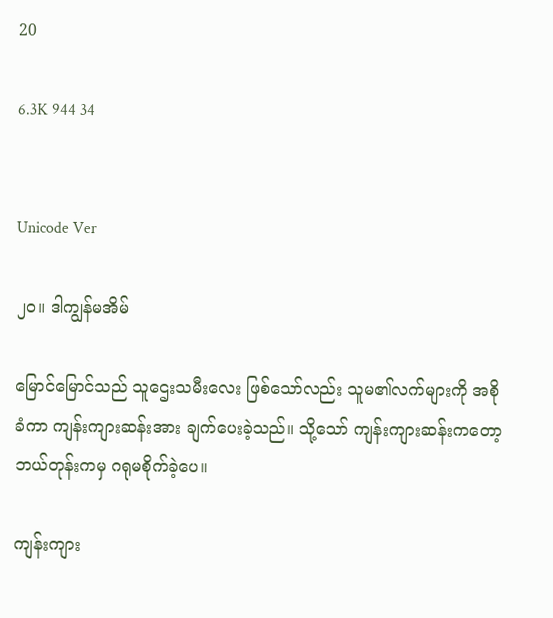20

6.3K 944 34


Unicode Ver

၂၀။ ဒါကျွန်မအိမ်

မြောင်မြောင်သည် သူဌေးသမီးလေး ဖြစ်သော်လည်း သူမ၏လက်များကို အစိုခံကာ ကျန်းကျားဆန်းအား ချက်ပေးခဲ့သည်။ သို့သော် ကျန်းကျားဆန်းကတော့ ဘယ်တုန်းကမှ ဂရုမစိုက်ခဲ့ပေ။

ကျန်းကျား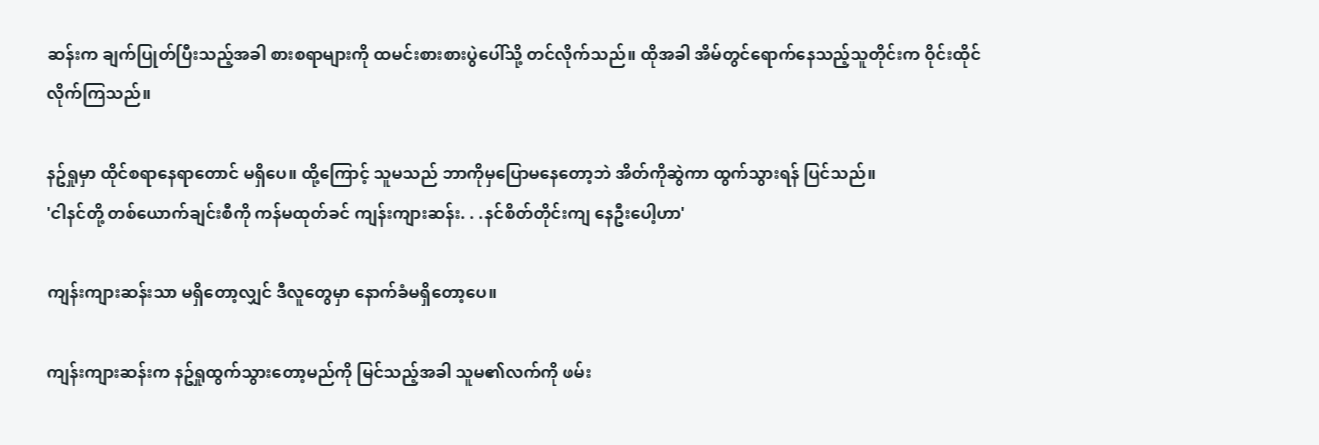ဆန်းက ချက်ပြုတ်ပြီးသည့်အခါ စားစရာများကို ထမင်းစားစားပွဲပေါ်သို့ တင်လိုက်သည်။ ထိုအခါ အိမ်တွင်ရောက်နေသည့်သူတိုင်းက ဝိုင်းထိုင်လိုက်ကြသည်။

နဥ်ရှုမှာ ထိုင်စရာနေရာတောင် မရှိပေ။ ထို့ကြောင့် သူမသည် ဘာကိုမှပြောမနေတော့ဘဲ အိတ်ကိုဆွဲကာ ထွက်သွားရန် ပြင်သည်။
'ငါနင်တို့ တစ်ယောက်ချင်းစီကို ကန်မထုတ်ခင် ကျန်းကျားဆန်း. . .နင်စိတ်တိုင်းကျ နေဦးပေါ့ဟာ'

ကျန်းကျားဆန်းသာ မရှိတော့လျှင် ဒီလူတွေမှာ နောက်ခံမရှိတော့ပေ။

ကျန်းကျားဆန်းက နဥ်ရှုထွက်သွားတော့မည်ကို မြင်သည့်အခါ သူမ၏လက်ကို ဖမ်း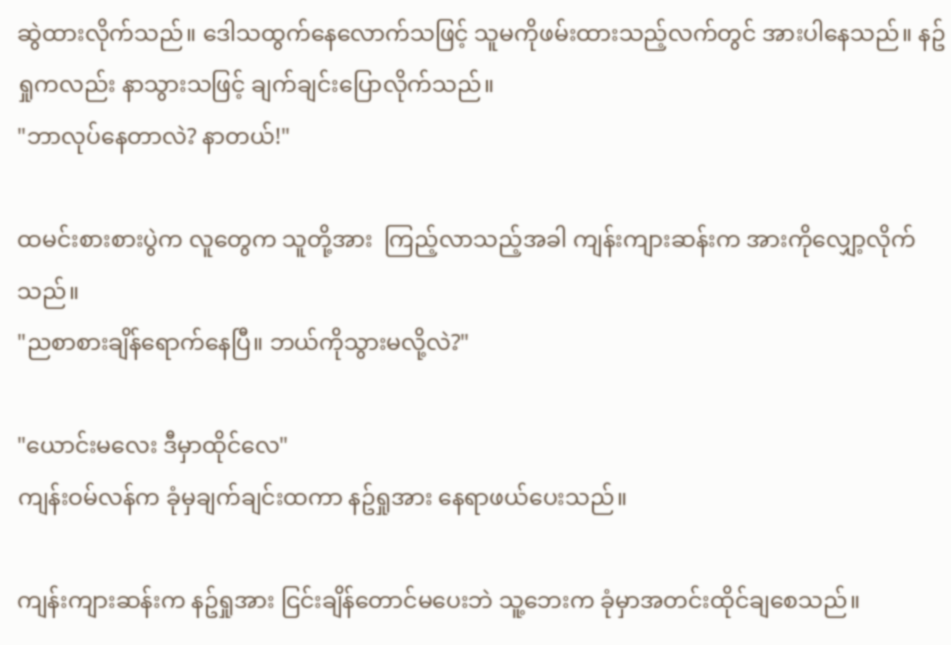ဆွဲထားလိုက်သည်။ ဒေါသထွက်နေလောက်သဖြင့် သူမကိုဖမ်းထားသည့်လက်တွင် အားပါနေသည်။ နဥ်ရှုကလည်း နာသွားသဖြင့် ချက်ချင်းပြောလိုက်သည်။
"ဘာလုပ်နေတာလဲ? နာတယ်!"

ထမင်းစားစားပွဲက လူတွေက သူတို့အား  ကြည့်လာသည့်အခါ ကျန်းကျားဆန်းက အားကိုလျှော့လိုက်သည်။
"ညစာစားချိန်ရောက်နေပြီ။ ဘယ်ကိုသွားမလို့လဲ?"

"ယောင်းမလေး ဒီမှာထိုင်လေ"
ကျန်းဝမ်လန်က ခုံမှချက်ချင်းထကာ နဥ်ရှုအား နေရာဖယ်ပေးသည်။

ကျန်းကျားဆန်းက နဥ်ရှုအား ငြင်းချိန်တောင်မပေးဘဲ သူ့ဘေးက ခုံမှာအတင်းထိုင်ချစေသည်။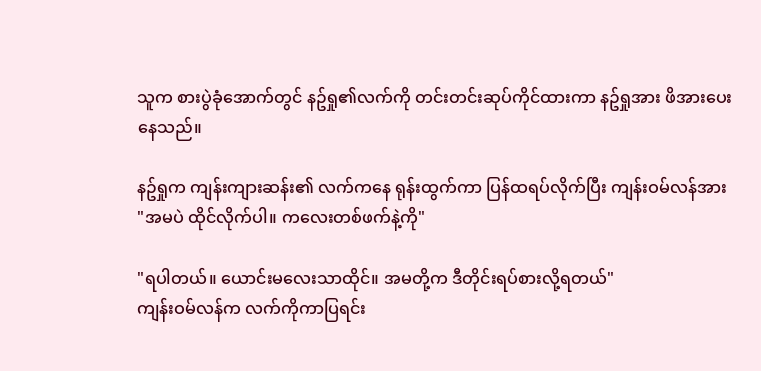သူက စားပွဲခုံအောက်တွင် နဥ်ရှု၏လက်ကို တင်းတင်းဆုပ်ကိုင်ထားကာ နဥ်ရှုအား ဖိအားပေးနေသည်။

နဥ်ရှုက ကျန်းကျားဆန်း၏ လက်ကနေ ရုန်းထွက်ကာ ပြန်ထရပ်လိုက်ပြီး ကျန်းဝမ်လန်အား
"အမပဲ ထိုင်လိုက်ပါ။ ကလေးတစ်ဖက်နဲ့ကို"

"ရပါတယ်။ ယောင်းမလေးသာထိုင်။ အမတို့က ဒီတိုင်းရပ်စားလို့ရတယ်"
ကျန်းဝမ်လန်က လက်ကိုကာပြရင်း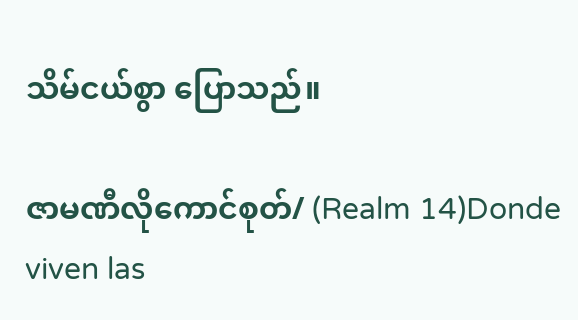သိမ်ငယ်စွာ ပြောသည်။

ဇာမဏီလိုကောင်စုတ်/ (Realm 14)Donde viven las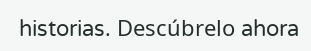historias. Descúbrelo ahora